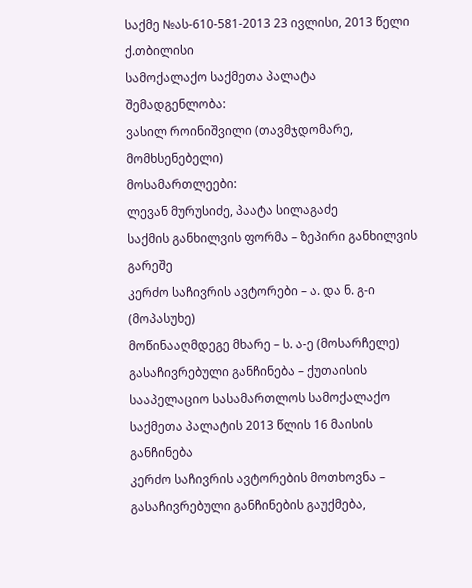საქმე №ას-610-581-2013 23 ივლისი, 2013 წელი
ქ.თბილისი
სამოქალაქო საქმეთა პალატა
შემადგენლობა:
ვასილ როინიშვილი (თავმჯდომარე, მომხსენებელი)
მოსამართლეები:
ლევან მურუსიძე, პაატა სილაგაძე
საქმის განხილვის ფორმა – ზეპირი განხილვის გარეშე
კერძო საჩივრის ავტორები – ა. და ნ. გ-ი (მოპასუხე)
მოწინააღმდეგე მხარე – ს. ა-ე (მოსარჩელე)
გასაჩივრებული განჩინება – ქუთაისის სააპელაციო სასამართლოს სამოქალაქო საქმეთა პალატის 2013 წლის 16 მაისის განჩინება
კერძო საჩივრის ავტორების მოთხოვნა – გასაჩივრებული განჩინების გაუქმება,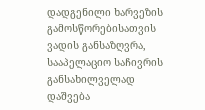დადგენილი ხარვეზის გამოსწორებისათვის ვადის განსაზღვრა, სააპელაციო საჩივრის განსახილველად დაშვება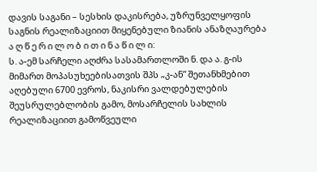დავის საგანი – სესხის დაკისრება, უზრუნველყოფის საგნის რეალიზაციით მიყენებული ზიანის ანაზღაურება
ა ღ წ ე რ ი ლ ო ბ ი თ ი ნ ა წ ი ლ ი:
ს. ა-ემ სარჩელი აღძრა სასამართლოში ნ. და ა. გ-ის მიმართ მოპასუხეებისათვის შპს „კ-ან“ შეთანხმებით აღებული 6700 ევროს, ნაკისრი ვალდებულების შეუსრულებლობის გამო, მოსარჩელის სახლის რეალიზაციით გამოწვეული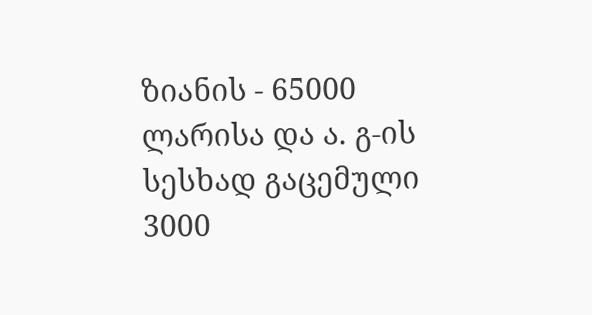ზიანის - 65000 ლარისა და ა. გ-ის სესხად გაცემული 3000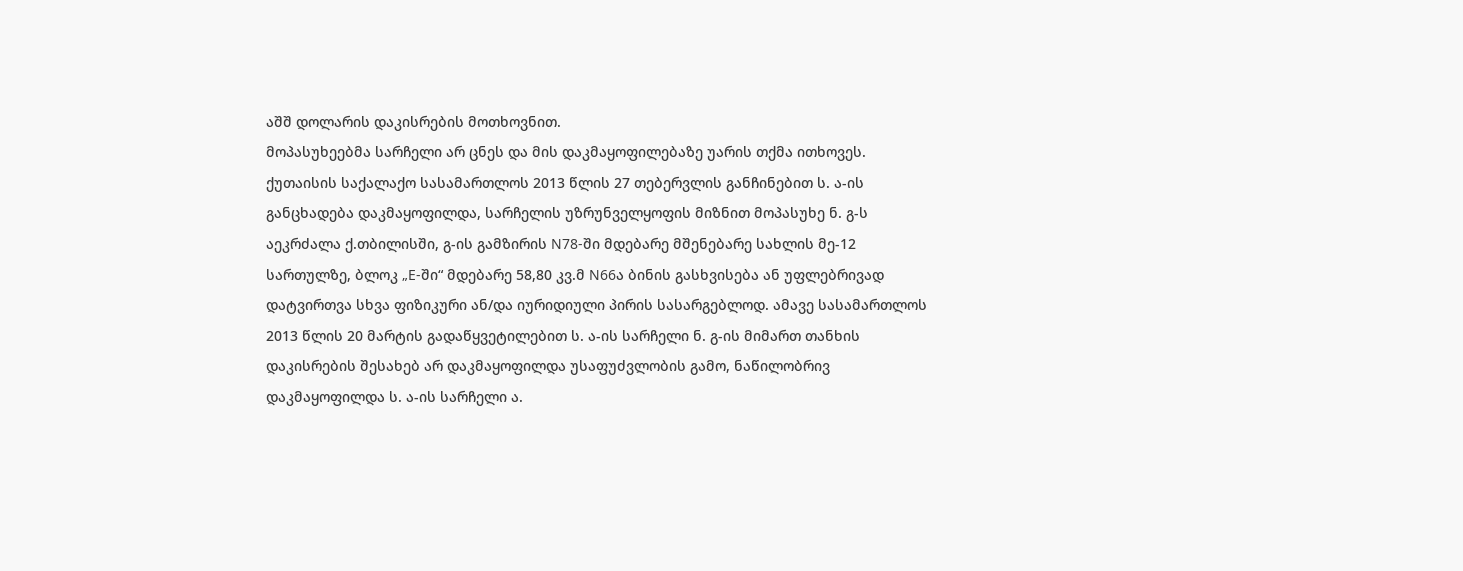აშშ დოლარის დაკისრების მოთხოვნით.
მოპასუხეებმა სარჩელი არ ცნეს და მის დაკმაყოფილებაზე უარის თქმა ითხოვეს.
ქუთაისის საქალაქო სასამართლოს 2013 წლის 27 თებერვლის განჩინებით ს. ა-ის განცხადება დაკმაყოფილდა, სარჩელის უზრუნველყოფის მიზნით მოპასუხე ნ. გ-ს აეკრძალა ქ.თბილისში, გ-ის გამზირის N78-ში მდებარე მშენებარე სახლის მე-12 სართულზე, ბლოკ „E-ში“ მდებარე 58,80 კვ.მ N66ა ბინის გასხვისება ან უფლებრივად დატვირთვა სხვა ფიზიკური ან/და იურიდიული პირის სასარგებლოდ. ამავე სასამართლოს 2013 წლის 20 მარტის გადაწყვეტილებით ს. ა-ის სარჩელი ნ. გ-ის მიმართ თანხის დაკისრების შესახებ არ დაკმაყოფილდა უსაფუძვლობის გამო, ნაწილობრივ დაკმაყოფილდა ს. ა-ის სარჩელი ა.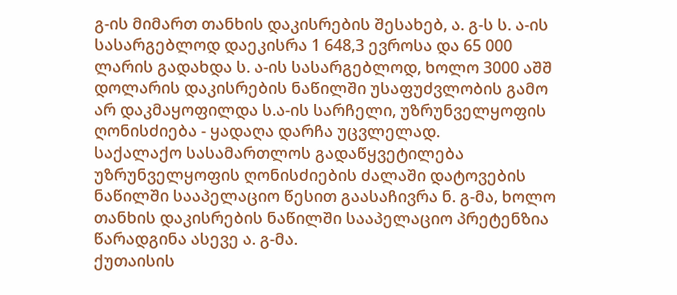გ-ის მიმართ თანხის დაკისრების შესახებ, ა. გ-ს ს. ა-ის სასარგებლოდ დაეკისრა 1 648,3 ევროსა და 65 000 ლარის გადახდა ს. ა-ის სასარგებლოდ, ხოლო 3000 აშშ დოლარის დაკისრების ნაწილში უსაფუძვლობის გამო არ დაკმაყოფილდა ს.ა-ის სარჩელი, უზრუნველყოფის ღონისძიება - ყადაღა დარჩა უცვლელად.
საქალაქო სასამართლოს გადაწყვეტილება უზრუნველყოფის ღონისძიების ძალაში დატოვების ნაწილში სააპელაციო წესით გაასაჩივრა ნ. გ-მა, ხოლო თანხის დაკისრების ნაწილში სააპელაციო პრეტენზია წარადგინა ასევე ა. გ-მა.
ქუთაისის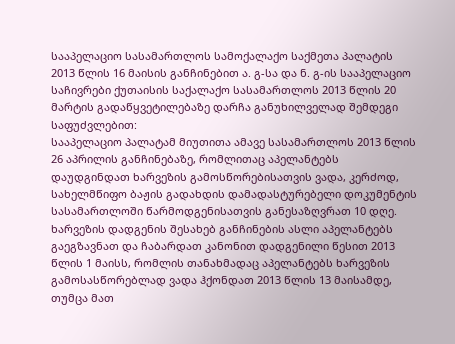სააპელაციო სასამართლოს სამოქალაქო საქმეთა პალატის 2013 წლის 16 მაისის განჩინებით ა. გ-სა და ნ. გ-ის სააპელაციო საჩივრები ქუთაისის საქალაქო სასამართლოს 2013 წლის 20 მარტის გადაწყვეტილებაზე დარჩა განუხილველად შემდეგი საფუძვლებით:
სააპელაციო პალატამ მიუთითა ამავე სასამართლოს 2013 წლის 26 აპრილის განჩინებაზე, რომლითაც აპელანტებს დაუდგინდათ ხარვეზის გამოსწორებისათვის ვადა, კერძოდ, სახელმწიფო ბაჟის გადახდის დამადასტურებელი დოკუმენტის სასამართლოში წარმოდგენისათვის განესაზღვრათ 10 დღე. ხარვეზის დადგენის შესახებ განჩინების ასლი აპელანტებს გაეგზავნათ და ჩაბარდათ კანონით დადგენილი წესით 2013 წლის 1 მაისს, რომლის თანახმადაც აპელანტებს ხარვეზის გამოსასწორებლად ვადა ჰქონდათ 2013 წლის 13 მაისამდე, თუმცა მათ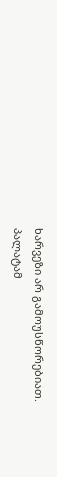ხარვეზი არ გამოუსწორებიათ.
პალატამ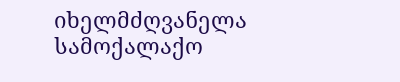იხელმძღვანელა სამოქალაქო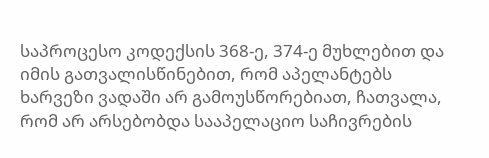საპროცესო კოდექსის 368-ე, 374-ე მუხლებით და იმის გათვალისწინებით, რომ აპელანტებს ხარვეზი ვადაში არ გამოუსწორებიათ, ჩათვალა, რომ არ არსებობდა სააპელაციო საჩივრების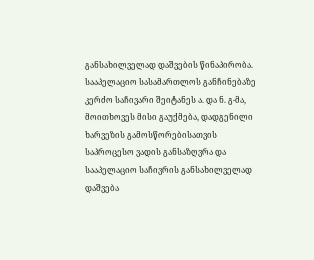განსახილველად დაშვების წინაპირობა.
სააპელაციო სასამართლოს განჩინებაზე კერძო საჩივარი შეიტანეს ა. და ნ. გ-მა, მოითხოვეს მისი გაუქმება, დადგენილი ხარვეზის გამოსწორებისათვის საპროცესო ვადის განსაზღვრა და სააპელაციო საჩივრის განსახილველად დაშვება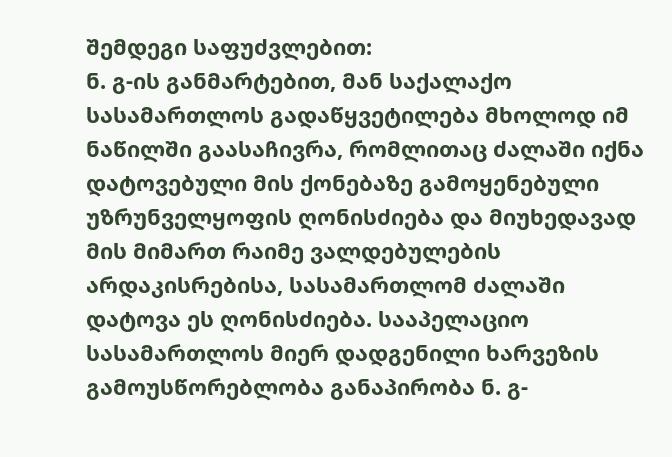შემდეგი საფუძვლებით:
ნ. გ-ის განმარტებით, მან საქალაქო სასამართლოს გადაწყვეტილება მხოლოდ იმ ნაწილში გაასაჩივრა, რომლითაც ძალაში იქნა დატოვებული მის ქონებაზე გამოყენებული უზრუნველყოფის ღონისძიება და მიუხედავად მის მიმართ რაიმე ვალდებულების არდაკისრებისა, სასამართლომ ძალაში დატოვა ეს ღონისძიება. სააპელაციო სასამართლოს მიერ დადგენილი ხარვეზის გამოუსწორებლობა განაპირობა ნ. გ-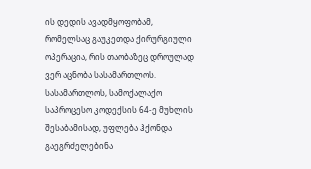ის დედის ავადმყოფობამ, რომელსაც გაუკეთდა ქირურგიული ოპერაცია, რის თაობაზეც დროულად ვერ აცნობა სასამართლოს. სასამართლოს, სამოქალაქო საპროცესო კოდექსის 64-ე მუხლის შესაბამისად, უფლება ჰქონდა გაეგრძელებინა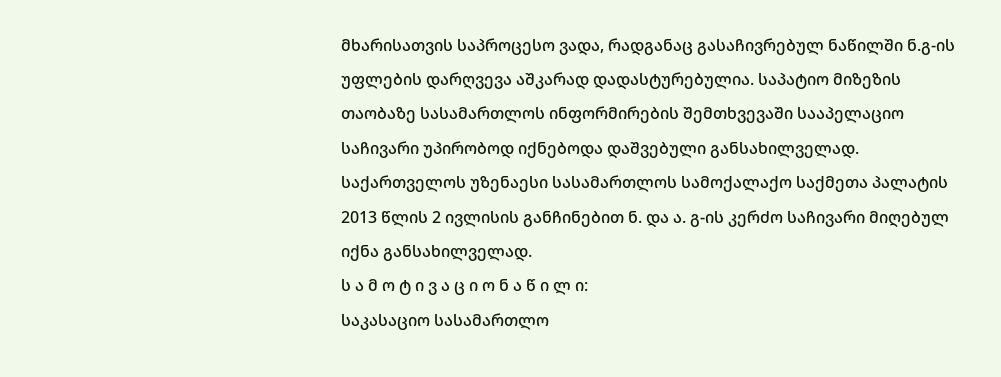მხარისათვის საპროცესო ვადა, რადგანაც გასაჩივრებულ ნაწილში ნ.გ-ის უფლების დარღვევა აშკარად დადასტურებულია. საპატიო მიზეზის თაობაზე სასამართლოს ინფორმირების შემთხვევაში სააპელაციო საჩივარი უპირობოდ იქნებოდა დაშვებული განსახილველად.
საქართველოს უზენაესი სასამართლოს სამოქალაქო საქმეთა პალატის 2013 წლის 2 ივლისის განჩინებით ნ. და ა. გ-ის კერძო საჩივარი მიღებულ იქნა განსახილველად.
ს ა მ ო ტ ი ვ ა ც ი ო ნ ა წ ი ლ ი:
საკასაციო სასამართლო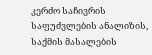კერძო საჩივრის საფუძვლების ანალიზის, საქმის მასალების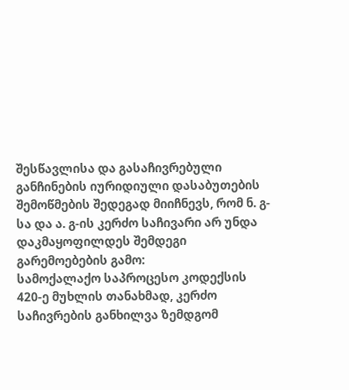შესწავლისა და გასაჩივრებული განჩინების იურიდიული დასაბუთების შემოწმების შედეგად მიიჩნევს, რომ ნ. გ-სა და ა. გ-ის კერძო საჩივარი არ უნდა დაკმაყოფილდეს შემდეგი გარემოებების გამო:
სამოქალაქო საპროცესო კოდექსის 420-ე მუხლის თანახმად, კერძო საჩივრების განხილვა ზემდგომ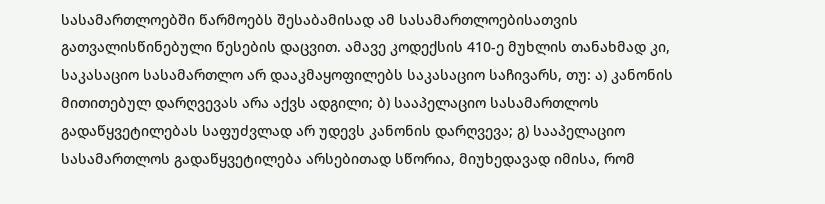სასამართლოებში წარმოებს შესაბამისად ამ სასამართლოებისათვის გათვალისწინებული წესების დაცვით. ამავე კოდექსის 410-ე მუხლის თანახმად კი, საკასაციო სასამართლო არ დააკმაყოფილებს საკასაციო საჩივარს, თუ: ა) კანონის მითითებულ დარღვევას არა აქვს ადგილი; ბ) სააპელაციო სასამართლოს გადაწყვეტილებას საფუძვლად არ უდევს კანონის დარღვევა; გ) სააპელაციო სასამართლოს გადაწყვეტილება არსებითად სწორია, მიუხედავად იმისა, რომ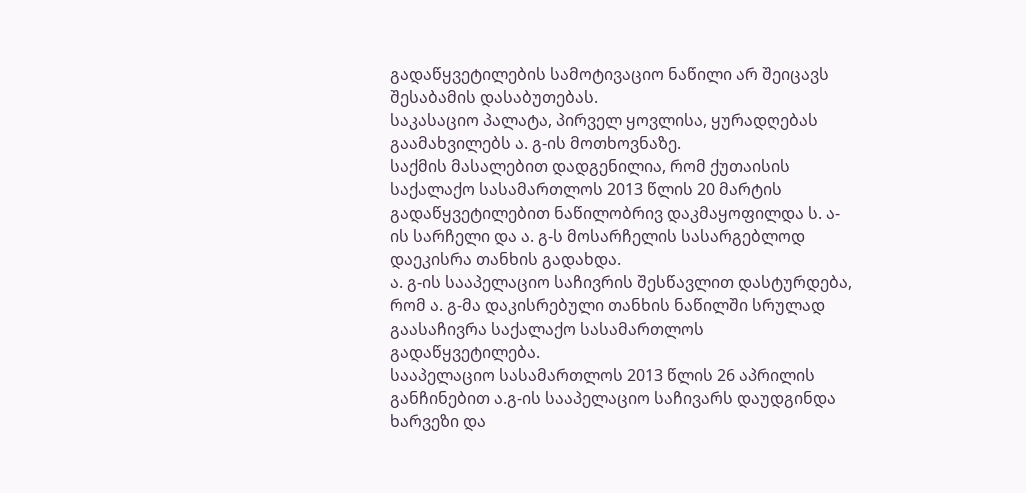გადაწყვეტილების სამოტივაციო ნაწილი არ შეიცავს შესაბამის დასაბუთებას.
საკასაციო პალატა, პირველ ყოვლისა, ყურადღებას გაამახვილებს ა. გ-ის მოთხოვნაზე.
საქმის მასალებით დადგენილია, რომ ქუთაისის საქალაქო სასამართლოს 2013 წლის 20 მარტის გადაწყვეტილებით ნაწილობრივ დაკმაყოფილდა ს. ა-ის სარჩელი და ა. გ-ს მოსარჩელის სასარგებლოდ დაეკისრა თანხის გადახდა.
ა. გ-ის სააპელაციო საჩივრის შესწავლით დასტურდება, რომ ა. გ-მა დაკისრებული თანხის ნაწილში სრულად გაასაჩივრა საქალაქო სასამართლოს გადაწყვეტილება.
სააპელაციო სასამართლოს 2013 წლის 26 აპრილის განჩინებით ა.გ-ის სააპელაციო საჩივარს დაუდგინდა ხარვეზი და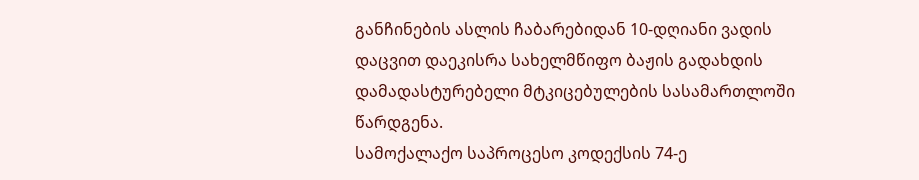განჩინების ასლის ჩაბარებიდან 10-დღიანი ვადის დაცვით დაეკისრა სახელმწიფო ბაჟის გადახდის დამადასტურებელი მტკიცებულების სასამართლოში წარდგენა.
სამოქალაქო საპროცესო კოდექსის 74-ე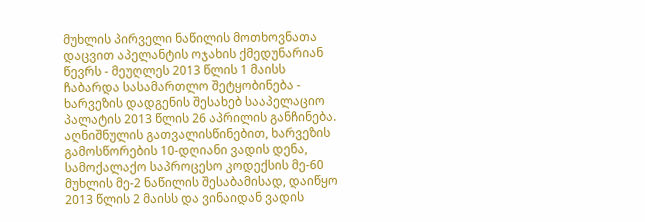მუხლის პირველი ნაწილის მოთხოვნათა დაცვით აპელანტის ოჯახის ქმედუნარიან წევრს - მეუღლეს 2013 წლის 1 მაისს ჩაბარდა სასამართლო შეტყობინება - ხარვეზის დადგენის შესახებ სააპელაციო პალატის 2013 წლის 26 აპრილის განჩინება.
აღნიშნულის გათვალისწინებით, ხარვეზის გამოსწორების 10-დღიანი ვადის დენა, სამოქალაქო საპროცესო კოდექსის მე-60 მუხლის მე-2 ნაწილის შესაბამისად, დაიწყო 2013 წლის 2 მაისს და ვინაიდან ვადის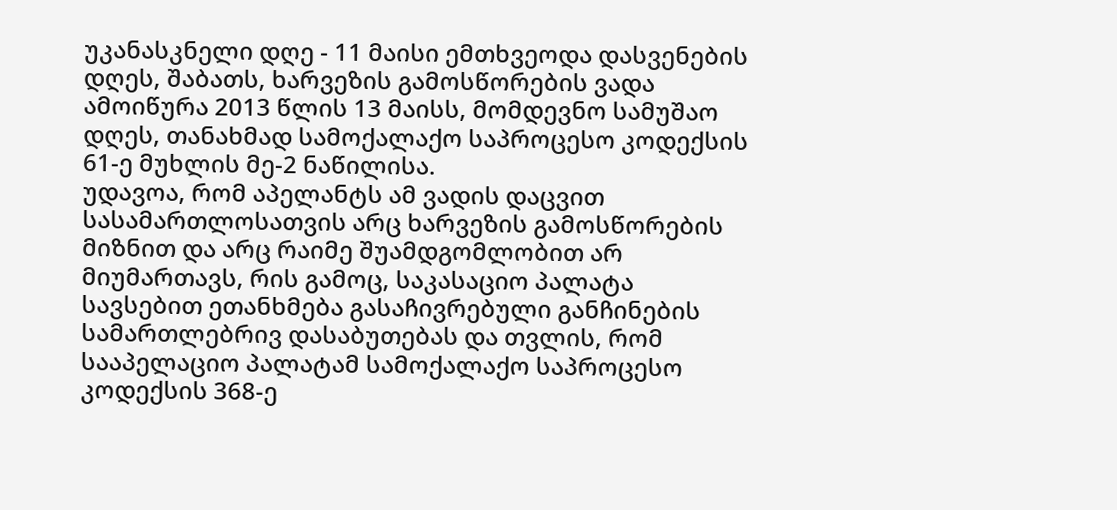უკანასკნელი დღე - 11 მაისი ემთხვეოდა დასვენების დღეს, შაბათს, ხარვეზის გამოსწორების ვადა ამოიწურა 2013 წლის 13 მაისს, მომდევნო სამუშაო დღეს, თანახმად სამოქალაქო საპროცესო კოდექსის 61-ე მუხლის მე-2 ნაწილისა.
უდავოა, რომ აპელანტს ამ ვადის დაცვით სასამართლოსათვის არც ხარვეზის გამოსწორების მიზნით და არც რაიმე შუამდგომლობით არ მიუმართავს, რის გამოც, საკასაციო პალატა სავსებით ეთანხმება გასაჩივრებული განჩინების სამართლებრივ დასაბუთებას და თვლის, რომ სააპელაციო პალატამ სამოქალაქო საპროცესო კოდექსის 368-ე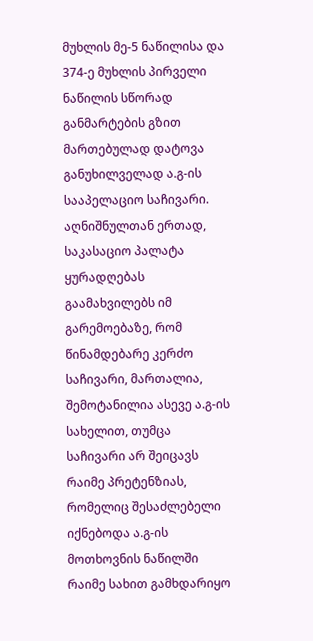მუხლის მე-5 ნაწილისა და 374-ე მუხლის პირველი ნაწილის სწორად განმარტების გზით მართებულად დატოვა განუხილველად ა.გ-ის სააპელაციო საჩივარი.
აღნიშნულთან ერთად, საკასაციო პალატა ყურადღებას გაამახვილებს იმ გარემოებაზე, რომ წინამდებარე კერძო საჩივარი, მართალია, შემოტანილია ასევე ა.გ-ის სახელით, თუმცა საჩივარი არ შეიცავს რაიმე პრეტენზიას, რომელიც შესაძლებელი იქნებოდა ა.გ-ის მოთხოვნის ნაწილში რაიმე სახით გამხდარიყო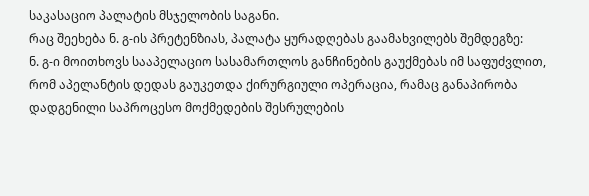საკასაციო პალატის მსჯელობის საგანი.
რაც შეეხება ნ. გ-ის პრეტენზიას, პალატა ყურადღებას გაამახვილებს შემდეგზე:
ნ. გ-ი მოითხოვს სააპელაციო სასამართლოს განჩინების გაუქმებას იმ საფუძვლით, რომ აპელანტის დედას გაუკეთდა ქირურგიული ოპერაცია, რამაც განაპირობა დადგენილი საპროცესო მოქმედების შესრულების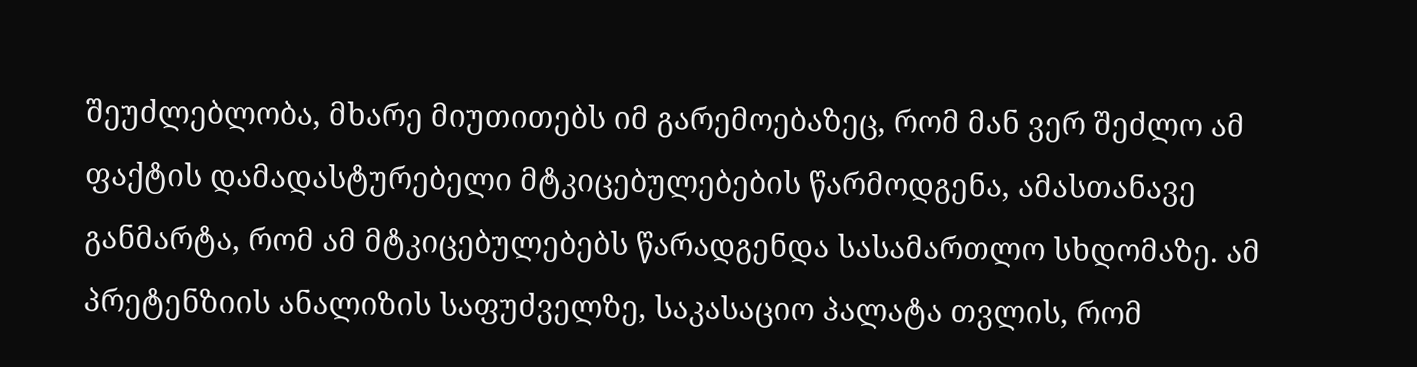შეუძლებლობა, მხარე მიუთითებს იმ გარემოებაზეც, რომ მან ვერ შეძლო ამ ფაქტის დამადასტურებელი მტკიცებულებების წარმოდგენა, ამასთანავე განმარტა, რომ ამ მტკიცებულებებს წარადგენდა სასამართლო სხდომაზე. ამ პრეტენზიის ანალიზის საფუძველზე, საკასაციო პალატა თვლის, რომ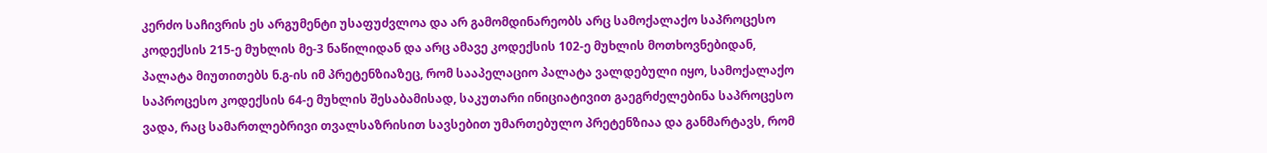კერძო საჩივრის ეს არგუმენტი უსაფუძვლოა და არ გამომდინარეობს არც სამოქალაქო საპროცესო კოდექსის 215-ე მუხლის მე-3 ნაწილიდან და არც ამავე კოდექსის 102-ე მუხლის მოთხოვნებიდან, პალატა მიუთითებს ნ.გ-ის იმ პრეტენზიაზეც, რომ სააპელაციო პალატა ვალდებული იყო, სამოქალაქო საპროცესო კოდექსის 64-ე მუხლის შესაბამისად, საკუთარი ინიციატივით გაეგრძელებინა საპროცესო ვადა, რაც სამართლებრივი თვალსაზრისით სავსებით უმართებულო პრეტენზიაა და განმარტავს, რომ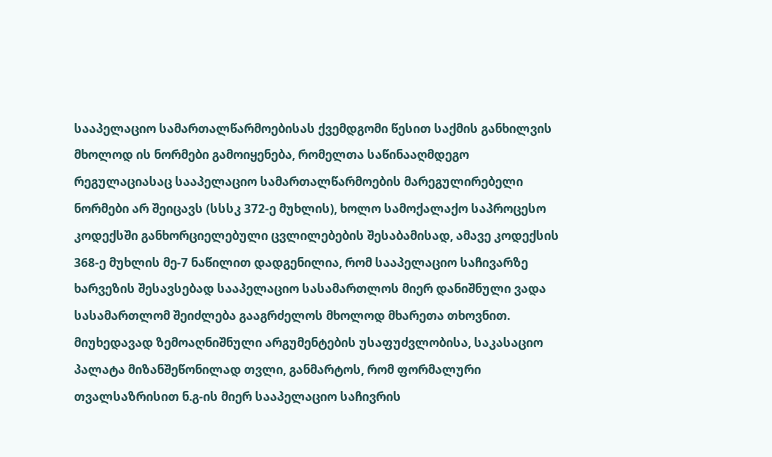სააპელაციო სამართალწარმოებისას ქვემდგომი წესით საქმის განხილვის მხოლოდ ის ნორმები გამოიყენება, რომელთა საწინააღმდეგო რეგულაციასაც სააპელაციო სამართალწარმოების მარეგულირებელი ნორმები არ შეიცავს (სსსკ 372-ე მუხლის), ხოლო სამოქალაქო საპროცესო კოდექსში განხორციელებული ცვლილებების შესაბამისად, ამავე კოდექსის 368-ე მუხლის მე-7 ნაწილით დადგენილია, რომ სააპელაციო საჩივარზე ხარვეზის შესავსებად სააპელაციო სასამართლოს მიერ დანიშნული ვადა სასამართლომ შეიძლება გააგრძელოს მხოლოდ მხარეთა თხოვნით.
მიუხედავად ზემოაღნიშნული არგუმენტების უსაფუძვლობისა, საკასაციო პალატა მიზანშეწონილად თვლი, განმარტოს, რომ ფორმალური თვალსაზრისით ნ.გ-ის მიერ სააპელაციო საჩივრის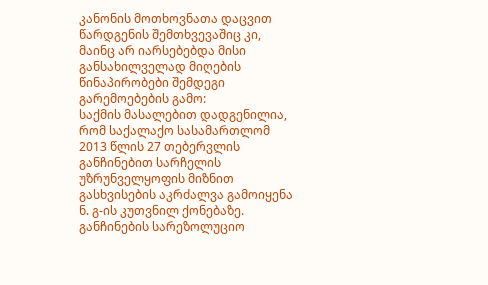კანონის მოთხოვნათა დაცვით წარდგენის შემთხვევაშიც კი, მაინც არ იარსებებდა მისი განსახილველად მიღების წინაპირობები შემდეგი გარემოებების გამო:
საქმის მასალებით დადგენილია, რომ საქალაქო სასამართლომ 2013 წლის 27 თებერვლის განჩინებით სარჩელის უზრუნველყოფის მიზნით გასხვისების აკრძალვა გამოიყენა ნ. გ-ის კუთვნილ ქონებაზე.
განჩინების სარეზოლუციო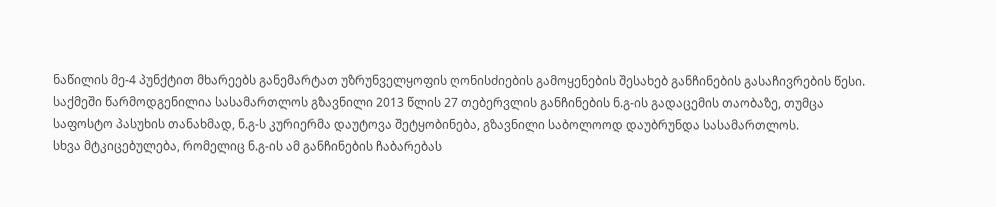ნაწილის მე-4 პუნქტით მხარეებს განემარტათ უზრუნველყოფის ღონისძიების გამოყენების შესახებ განჩინების გასაჩივრების წესი.
საქმეში წარმოდგენილია სასამართლოს გზავნილი 2013 წლის 27 თებერვლის განჩინების ნ.გ-ის გადაცემის თაობაზე, თუმცა საფოსტო პასუხის თანახმად, ნ.გ-ს კურიერმა დაუტოვა შეტყობინება, გზავნილი საბოლოოდ დაუბრუნდა სასამართლოს.
სხვა მტკიცებულება, რომელიც ნ.გ-ის ამ განჩინების ჩაბარებას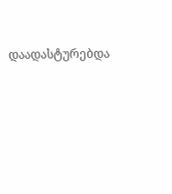დაადასტურებდა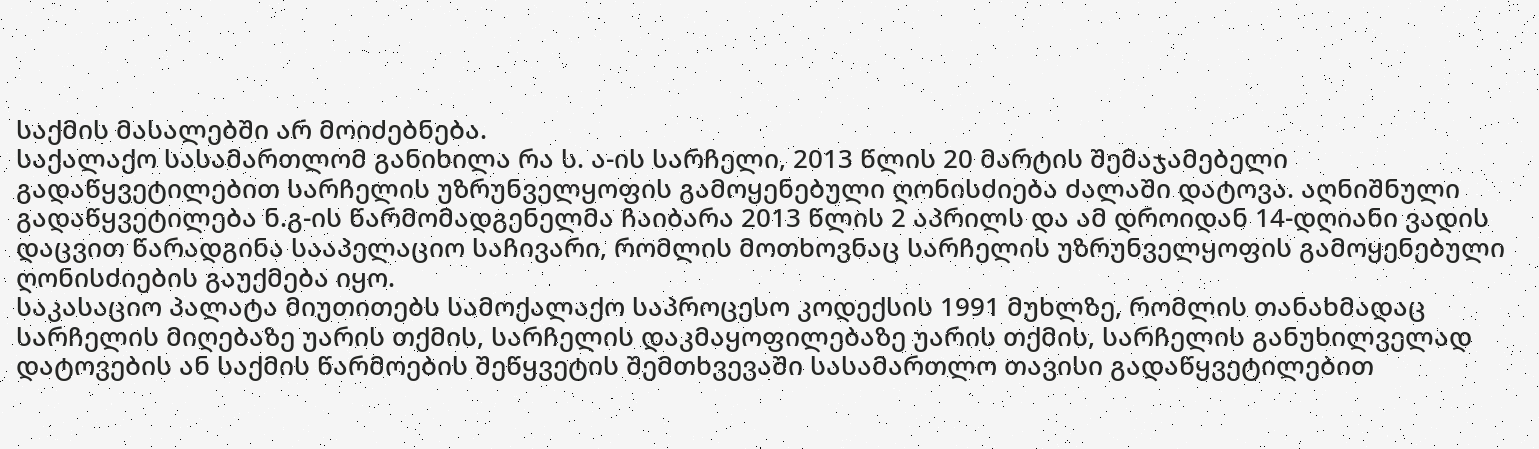საქმის მასალებში არ მოიძებნება.
საქალაქო სასამართლომ განიხილა რა ს. ა-ის სარჩელი, 2013 წლის 20 მარტის შემაჯამებელი გადაწყვეტილებით სარჩელის უზრუნველყოფის გამოყენებული ღონისძიება ძალაში დატოვა. აღნიშნული გადაწყვეტილება ნ.გ-ის წარმომადგენელმა ჩაიბარა 2013 წლის 2 აპრილს და ამ დროიდან 14-დღიანი ვადის დაცვით წარადგინა სააპელაციო საჩივარი, რომლის მოთხოვნაც სარჩელის უზრუნველყოფის გამოყენებული ღონისძიების გაუქმება იყო.
საკასაციო პალატა მიუთითებს სამოქალაქო საპროცესო კოდექსის 1991 მუხლზე, რომლის თანახმადაც სარჩელის მიღებაზე უარის თქმის, სარჩელის დაკმაყოფილებაზე უარის თქმის, სარჩელის განუხილველად დატოვების ან საქმის წარმოების შეწყვეტის შემთხვევაში სასამართლო თავისი გადაწყვეტილებით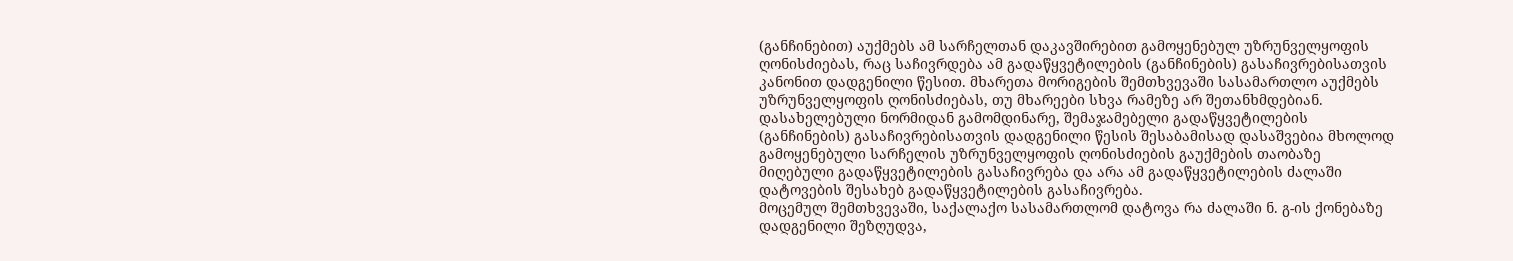(განჩინებით) აუქმებს ამ სარჩელთან დაკავშირებით გამოყენებულ უზრუნველყოფის ღონისძიებას, რაც საჩივრდება ამ გადაწყვეტილების (განჩინების) გასაჩივრებისათვის კანონით დადგენილი წესით. მხარეთა მორიგების შემთხვევაში სასამართლო აუქმებს უზრუნველყოფის ღონისძიებას, თუ მხარეები სხვა რამეზე არ შეთანხმდებიან.
დასახელებული ნორმიდან გამომდინარე, შემაჯამებელი გადაწყვეტილების (განჩინების) გასაჩივრებისათვის დადგენილი წესის შესაბამისად დასაშვებია მხოლოდ გამოყენებული სარჩელის უზრუნველყოფის ღონისძიების გაუქმების თაობაზე მიღებული გადაწყვეტილების გასაჩივრება და არა ამ გადაწყვეტილების ძალაში დატოვების შესახებ გადაწყვეტილების გასაჩივრება.
მოცემულ შემთხვევაში, საქალაქო სასამართლომ დატოვა რა ძალაში ნ. გ-ის ქონებაზე დადგენილი შეზღუდვა,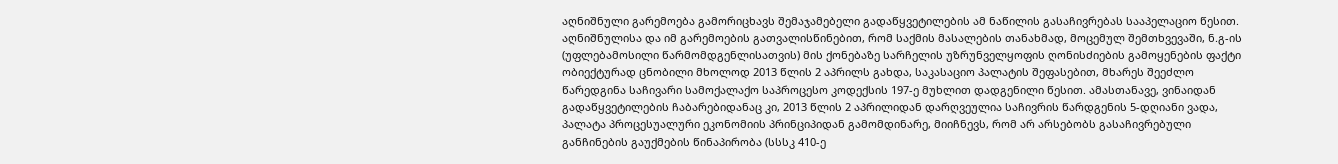აღნიშნული გარემოება გამორიცხავს შემაჯამებელი გადაწყვეტილების ამ ნაწილის გასაჩივრებას სააპელაციო წესით.
აღნიშნულისა და იმ გარემოების გათვალისწინებით, რომ საქმის მასალების თანახმად, მოცემულ შემთხვევაში, ნ.გ-ის (უფლებამოსილი წარმომდგენლისათვის) მის ქონებაზე სარჩელის უზრუნველყოფის ღონისძიების გამოყენების ფაქტი ობიექტურად ცნობილი მხოლოდ 2013 წლის 2 აპრილს გახდა, საკასაციო პალატის შეფასებით, მხარეს შეეძლო წარედგინა საჩივარი სამოქალაქო საპროცესო კოდექსის 197-ე მუხლით დადგენილი წესით. ამასთანავე, ვინაიდან გადაწყვეტილების ჩაბარებიდანაც კი, 2013 წლის 2 აპრილიდან დარღვეულია საჩივრის წარდგენის 5-დღიანი ვადა, პალატა პროცესუალური ეკონომიის პრინციპიდან გამომდინარე, მიიჩნევს, რომ არ არსებობს გასაჩივრებული განჩინების გაუქმების წინაპირობა (სსსკ 410-ე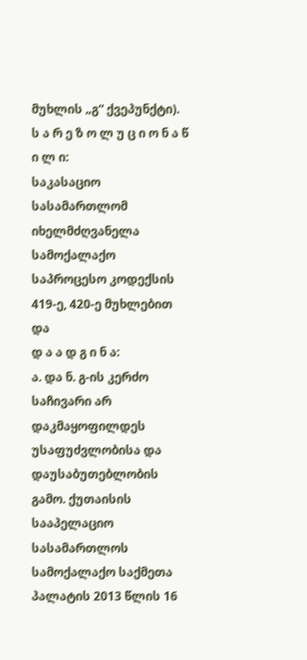მუხლის „გ“ ქვეპუნქტი).
ს ა რ ე ზ ო ლ უ ც ი ო ნ ა წ ი ლ ი:
საკასაციო სასამართლომ იხელმძღვანელა სამოქალაქო საპროცესო კოდექსის 419-ე, 420-ე მუხლებით და
დ ა ა დ გ ი ნ ა:
ა. და ნ. გ-ის კერძო საჩივარი არ დაკმაყოფილდეს უსაფუძვლობისა და დაუსაბუთებლობის გამო. ქუთაისის სააპელაციო სასამართლოს სამოქალაქო საქმეთა პალატის 2013 წლის 16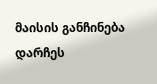მაისის განჩინება დარჩეს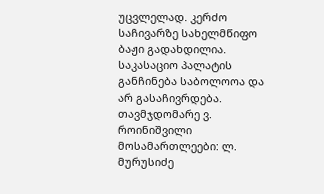უცვლელად. კერძო საჩივარზე სახელმწიფო ბაჟი გადახდილია. საკასაციო პალატის განჩინება საბოლოოა და არ გასაჩივრდება.
თავმჯდომარე ვ. როინიშვილი
მოსამართლეები: ლ. მურუსიძე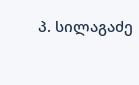პ. სილაგაძე